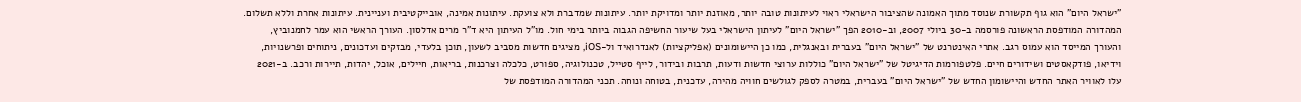"ישראל היום" הוא גוף תקשורת שנוסד מתוך האמונה שהציבור הישראלי ראוי לעיתונות טובה יותר, מאוזנת יותר ומדויקת יותר. עיתונות שמדברת ולא צועקת. עיתונות אמינה, אובייקטיבית ועניינית. עיתונות אחרת וללא תשלום. המהדורה המודפסת הראשונה פורסמה ב-30 ביולי 2007, וב-2010 הפך "ישראל היום" לעיתון הישראלי בעל שיעור החשיפה הגבוה ביותר בימי חול. מו"ל העיתון היא ד"ר מרים אדלסון. העורך הראשי הוא עמר לחמנוביץ, והעורך המייסד הוא עמוס רגב. אתרי האינטרנט של "ישראל היום" בעברית ובאנגלית, כמו כן היישומונים (אפליקציות) לאנדרואיד ול-iOS, מציגים חדשות מסביב לשעון, תוכן בלעדי, מבזקים ועדכונים, ניתוחים ופרשנויות, וידיאו, פודקאסטים ושידורים חיים. פלטפורמות הדיגיטל של "ישראל היום" כוללות ערוצי חדשות ודעות, תרבות ובידור, לייף סטייל, טכנולוגיה, ספורט, כלכלה וצרכנות, בריאות, חיילים, אוכל, יהדות, תיירות ורכב. ב-2021 עלו לאוויר האתר החדש והיישומון החדש של "ישראל היום" בעברית, במטרה לספק לגולשים חוויה מהירה, עדכנית, בטוחה ונוחה. תכני המהדורה המודפסת של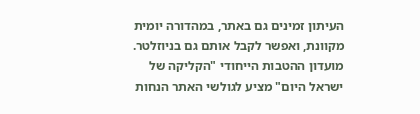העיתון זמינים גם באתר, במהדורה יומית מקוונת, ואפשר לקבל אותם גם בניוזלטר. מועדון ההטבות הייחודי "הקליקה של ישראל היום" מציע לגולשי האתר הנחות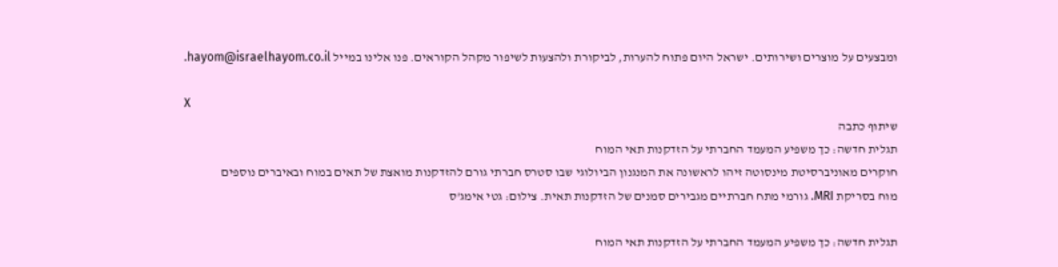ומבצעים על מוצרים ושירותים. ישראל היום פתוח להערות, לביקורת ולהצעות לשיפור מקהל הקוראים. פנו אלינו במייל hayom@israelhayom.co.il.

X
שיתוף כתבה
תגלית חדשה: כך משפיע המעמד החברתי על הזדקנות תאי המוח
חוקרים מאוניברסיטת מינסוטה זיהו לראשונה את המנגנון הביולוגי שבו סטרס חברתי גורם להזדקנות מואצת של תאים במוח ובאיברים נוספים
מוח בסריקת MRI. גורמי מתח חברתיים מגבירים סמנים של הזדקנות תאית. צילום: גטי אימג'ס

תגלית חדשה: כך משפיע המעמד החברתי על הזדקנות תאי המוח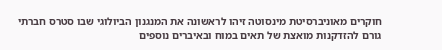חוקרים מאוניברסיטת מינסוטה זיהו לראשונה את המנגנון הביולוגי שבו סטרס חברתי גורם להזדקנות מואצת של תאים במוח ובאיברים נוספים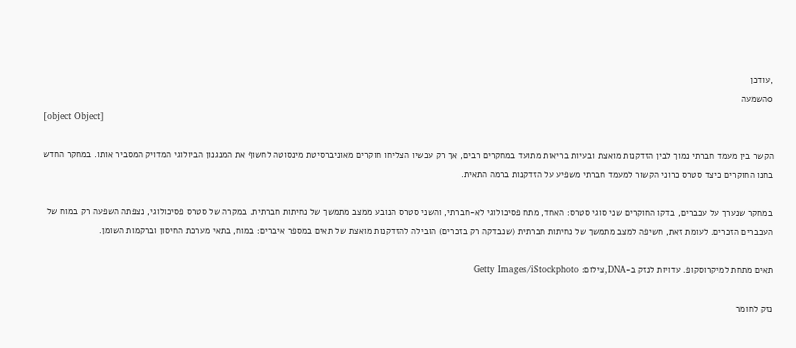,עודכן
0השמעה
[object Object]

הקשר בין מעמד חברתי נמוך לבין הזדקנות מואצת ובעיות בריאות מתועד במחקרים רבים, אך רק עכשיו הצליחו חוקרים מאוניברסיטת מינסוטה לחשוף את המנגנון הביולוגי המדויק המסביר אותו. במחקר החדש בחנו החוקרים כיצד סטרס כרוני הקשור למעמד חברתי משפיע על הזדקנות ברמה התאית.

במחקר שנערך על עכברים, בדקו החוקרים שני סוגי סטרס: האחד, מתח פסיכולוגי לא-חברתי, והשני סטרס הנובע ממצב מתמשך של נחיתות חברתית. במקרה של סטרס פסיכולוגי, נצפתה השפעה רק במוח של העכברים הזכרים. לעומת זאת, חשיפה למצב מתמשך של נחיתות חברתית (שנבדקה רק בזכרים) הובילה להזדקנות מואצת של תאים במספר איברים: במוח, בתאי מערכת החיסון וברקמות השומן.

תאים מתחת למיקרוסקופ. עדויות לנזק ב-DNA,צילום: Getty Images/iStockphoto

נזק לחומר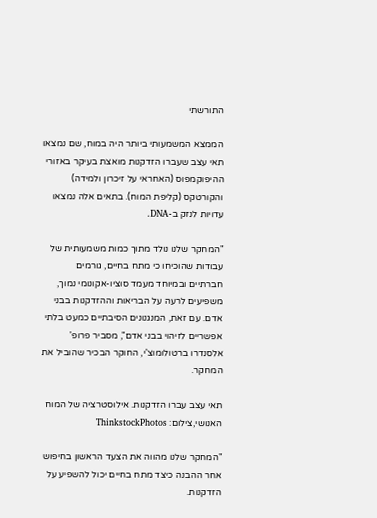התורשתי

הממצא המשמעותי ביותר היה במוח, שם נמצאו תאי עצב שעברו הזדקנות מואצת בעיקר באזורי ההיפוקמפוס (האחראי על זיכרון ולמידה) והקורטקס (קליפת המוח). בתאים אלה נמצאו עדויות לנזק ב-DNA.

"המחקר שלנו נולד מתוך כמות משמעותית של עבודות שהוכיחו כי מתח בחיים, גורמים חברתיים ובמיוחד מעמד סוציו-אקונומי נמוך, משפיעים לרעה על הבריאות וההזדקנות בבני אדם. עם זאת, המנגנונים הסיבתיים כמעט בלתי אפשריים לזיהוי בבני אדם", מסביר פרופ' אלסנדרו ברטולומוצ'י, החוקר הבכיר שהוביל את המחקר.

תאי עצב עברו הזדקנות. אילוסטרציה של המוח האנושי,צילום: ThinkstockPhotos

"המחקר שלנו מהווה את הצעד הראשון בחיפוש אחר ההבנה כיצד מתח בחיים יכול להשפיע על הזדקנות.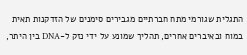התגלית שגורמי מתח חברתיים מגבירים סימנים של הזדקנות תאית במוח ובאיברים אחרים, תהליך שמונע על ידי נזק ל-DNA בין היתר,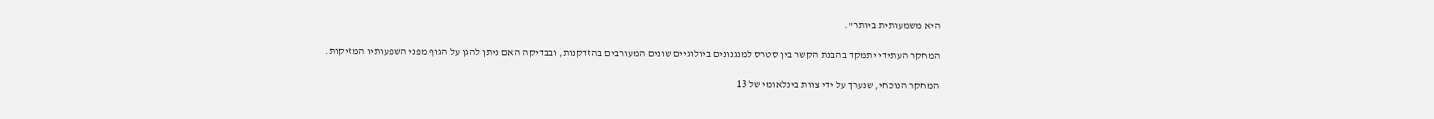היא משמעותית ביותר".

המחקר העתידי יתמקד בהבנת הקשר בין סטרס למנגנונים ביולוגיים שונים המעורבים בהזדקנות, ובבדיקה האם ניתן להגן על הגוף מפני השפעותיו המזיקות.

המחקר הנוכחי, שנערך על ידי צוות בינלאומי של 13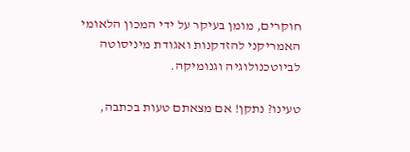חוקרים, מומן בעיקר על ידי המכון הלאומי האמריקני להזדקנות ואגודת מיניסוטה לביוטכנולוגיה וגנומיקה.

טעינו? נתקן! אם מצאתם טעות בכתבה,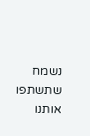נשמח שתשתפו אותנו